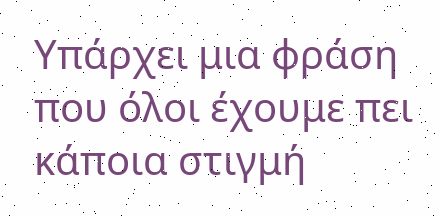Υπάρχει μια φράση που όλοι έχουμε πει κάποια στιγμή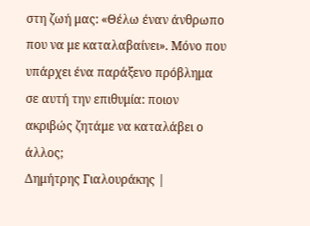στη ζωή μας: «Θέλω έναν άνθρωπο που να με καταλαβαίνει». Μόνο που υπάρχει ένα παράξενο πρόβλημα σε αυτή την επιθυμία: ποιον ακριβώς ζητάμε να καταλάβει ο άλλος;
Δημήτρης Γιαλουράκης |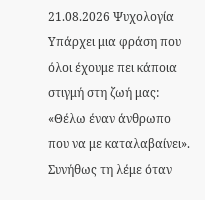21.08.2026 Ψυχολογία
Υπάρχει μια φράση που όλοι έχουμε πει κάποια στιγμή στη ζωή μας: «Θέλω έναν άνθρωπο που να με καταλαβαίνει». Συνήθως τη λέμε όταν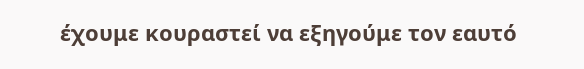έχουμε κουραστεί να εξηγούμε τον εαυτό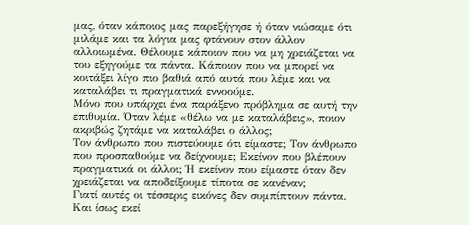μας, όταν κάποιος μας παρεξήγησε ή όταν νιώσαμε ότι μιλάμε και τα λόγια μας φτάνουν στον άλλον αλλοιωμένα. Θέλουμε κάποιον που να μη χρειάζεται να του εξηγούμε τα πάντα. Κάποιον που να μπορεί να κοιτάξει λίγο πιο βαθιά από αυτά που λέμε και να καταλάβει τι πραγματικά εννοούμε.
Μόνο που υπάρχει ένα παράξενο πρόβλημα σε αυτή την επιθυμία. Όταν λέμε «θέλω να με καταλάβεις», ποιον ακριβώς ζητάμε να καταλάβει ο άλλος;
Τον άνθρωπο που πιστεύουμε ότι είμαστε; Τον άνθρωπο που προσπαθούμε να δείχνουμε; Εκείνον που βλέπουν πραγματικά οι άλλοι; Ή εκείνον που είμαστε όταν δεν χρειάζεται να αποδείξουμε τίποτα σε κανέναν;
Γιατί αυτές οι τέσσερις εικόνες δεν συμπίπτουν πάντα.
Και ίσως εκεί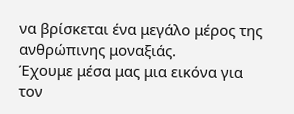να βρίσκεται ένα μεγάλο μέρος της ανθρώπινης μοναξιάς.
Έχουμε μέσα μας μια εικόνα για τον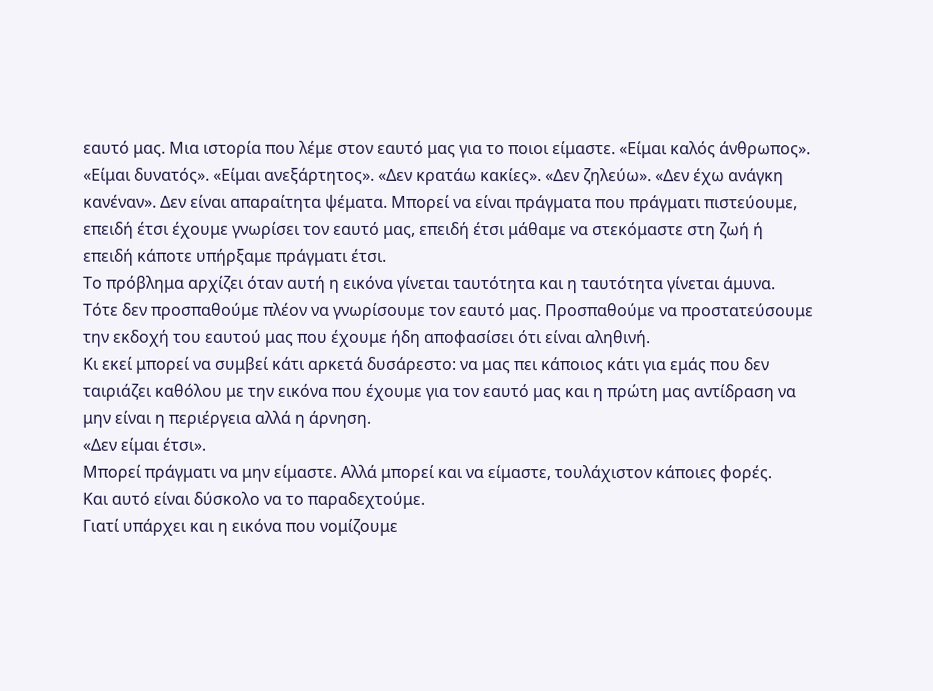εαυτό μας. Μια ιστορία που λέμε στον εαυτό μας για το ποιοι είμαστε. «Είμαι καλός άνθρωπος». «Είμαι δυνατός». «Είμαι ανεξάρτητος». «Δεν κρατάω κακίες». «Δεν ζηλεύω». «Δεν έχω ανάγκη κανέναν». Δεν είναι απαραίτητα ψέματα. Μπορεί να είναι πράγματα που πράγματι πιστεύουμε, επειδή έτσι έχουμε γνωρίσει τον εαυτό μας, επειδή έτσι μάθαμε να στεκόμαστε στη ζωή ή επειδή κάποτε υπήρξαμε πράγματι έτσι.
Το πρόβλημα αρχίζει όταν αυτή η εικόνα γίνεται ταυτότητα και η ταυτότητα γίνεται άμυνα. Τότε δεν προσπαθούμε πλέον να γνωρίσουμε τον εαυτό μας. Προσπαθούμε να προστατεύσουμε την εκδοχή του εαυτού μας που έχουμε ήδη αποφασίσει ότι είναι αληθινή.
Κι εκεί μπορεί να συμβεί κάτι αρκετά δυσάρεστο: να μας πει κάποιος κάτι για εμάς που δεν ταιριάζει καθόλου με την εικόνα που έχουμε για τον εαυτό μας και η πρώτη μας αντίδραση να μην είναι η περιέργεια αλλά η άρνηση.
«Δεν είμαι έτσι».
Μπορεί πράγματι να μην είμαστε. Αλλά μπορεί και να είμαστε, τουλάχιστον κάποιες φορές.
Και αυτό είναι δύσκολο να το παραδεχτούμε.
Γιατί υπάρχει και η εικόνα που νομίζουμε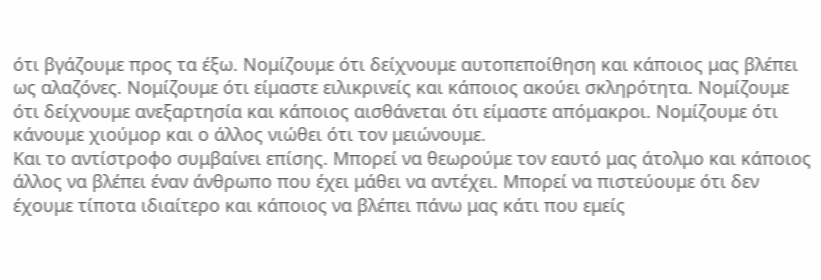ότι βγάζουμε προς τα έξω. Νομίζουμε ότι δείχνουμε αυτοπεποίθηση και κάποιος μας βλέπει ως αλαζόνες. Νομίζουμε ότι είμαστε ειλικρινείς και κάποιος ακούει σκληρότητα. Νομίζουμε ότι δείχνουμε ανεξαρτησία και κάποιος αισθάνεται ότι είμαστε απόμακροι. Νομίζουμε ότι κάνουμε χιούμορ και ο άλλος νιώθει ότι τον μειώνουμε.
Και το αντίστροφο συμβαίνει επίσης. Μπορεί να θεωρούμε τον εαυτό μας άτολμο και κάποιος άλλος να βλέπει έναν άνθρωπο που έχει μάθει να αντέχει. Μπορεί να πιστεύουμε ότι δεν έχουμε τίποτα ιδιαίτερο και κάποιος να βλέπει πάνω μας κάτι που εμείς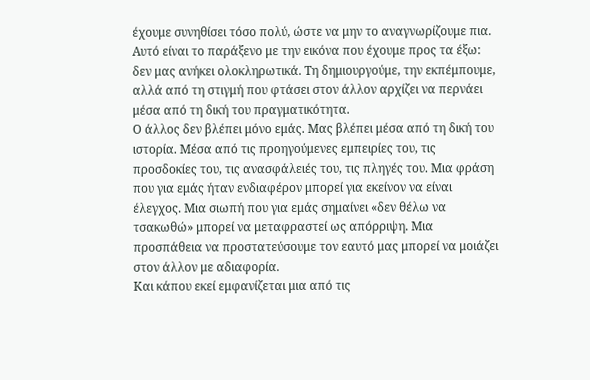έχουμε συνηθίσει τόσο πολύ, ώστε να μην το αναγνωρίζουμε πια.
Αυτό είναι το παράξενο με την εικόνα που έχουμε προς τα έξω: δεν μας ανήκει ολοκληρωτικά. Τη δημιουργούμε, την εκπέμπουμε, αλλά από τη στιγμή που φτάσει στον άλλον αρχίζει να περνάει μέσα από τη δική του πραγματικότητα.
Ο άλλος δεν βλέπει μόνο εμάς. Μας βλέπει μέσα από τη δική του ιστορία. Μέσα από τις προηγούμενες εμπειρίες του, τις προσδοκίες του, τις ανασφάλειές του, τις πληγές του. Μια φράση που για εμάς ήταν ενδιαφέρον μπορεί για εκείνον να είναι έλεγχος. Μια σιωπή που για εμάς σημαίνει «δεν θέλω να τσακωθώ» μπορεί να μεταφραστεί ως απόρριψη. Μια προσπάθεια να προστατεύσουμε τον εαυτό μας μπορεί να μοιάζει στον άλλον με αδιαφορία.
Και κάπου εκεί εμφανίζεται μια από τις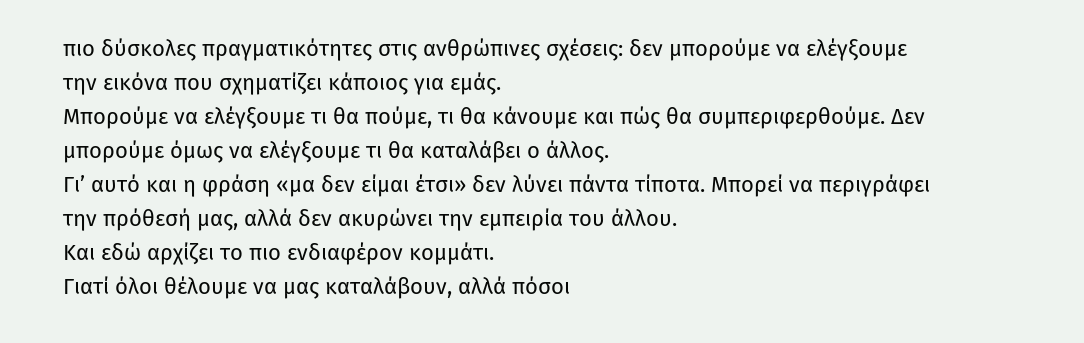πιο δύσκολες πραγματικότητες στις ανθρώπινες σχέσεις: δεν μπορούμε να ελέγξουμε την εικόνα που σχηματίζει κάποιος για εμάς.
Μπορούμε να ελέγξουμε τι θα πούμε, τι θα κάνουμε και πώς θα συμπεριφερθούμε. Δεν μπορούμε όμως να ελέγξουμε τι θα καταλάβει ο άλλος.
Γι’ αυτό και η φράση «μα δεν είμαι έτσι» δεν λύνει πάντα τίποτα. Μπορεί να περιγράφει την πρόθεσή μας, αλλά δεν ακυρώνει την εμπειρία του άλλου.
Και εδώ αρχίζει το πιο ενδιαφέρον κομμάτι.
Γιατί όλοι θέλουμε να μας καταλάβουν, αλλά πόσοι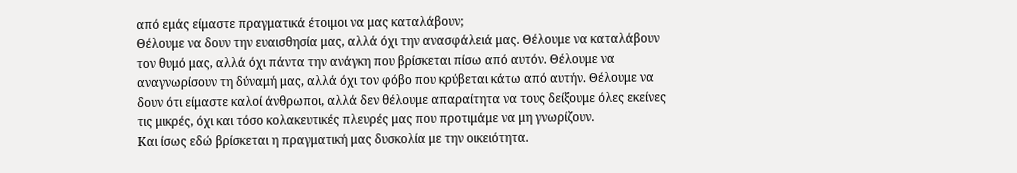από εμάς είμαστε πραγματικά έτοιμοι να μας καταλάβουν;
Θέλουμε να δουν την ευαισθησία μας, αλλά όχι την ανασφάλειά μας. Θέλουμε να καταλάβουν τον θυμό μας, αλλά όχι πάντα την ανάγκη που βρίσκεται πίσω από αυτόν. Θέλουμε να αναγνωρίσουν τη δύναμή μας, αλλά όχι τον φόβο που κρύβεται κάτω από αυτήν. Θέλουμε να δουν ότι είμαστε καλοί άνθρωποι, αλλά δεν θέλουμε απαραίτητα να τους δείξουμε όλες εκείνες τις μικρές, όχι και τόσο κολακευτικές πλευρές μας που προτιμάμε να μη γνωρίζουν.
Και ίσως εδώ βρίσκεται η πραγματική μας δυσκολία με την οικειότητα.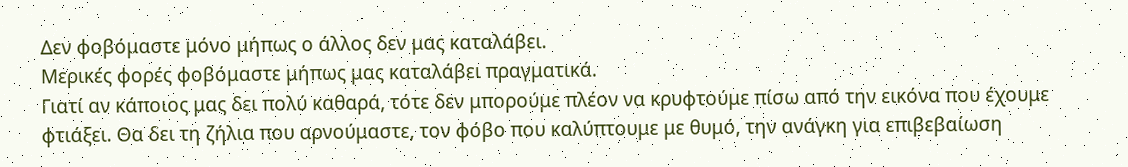Δεν φοβόμαστε μόνο μήπως ο άλλος δεν μας καταλάβει.
Μερικές φορές φοβόμαστε μήπως μας καταλάβει πραγματικά.
Γιατί αν κάποιος μας δει πολύ καθαρά, τότε δεν μπορούμε πλέον να κρυφτούμε πίσω από την εικόνα που έχουμε φτιάξει. Θα δει τη ζήλια που αρνούμαστε, τον φόβο που καλύπτουμε με θυμό, την ανάγκη για επιβεβαίωση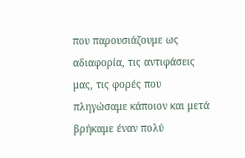που παρουσιάζουμε ως αδιαφορία, τις αντιφάσεις μας, τις φορές που πληγώσαμε κάποιον και μετά βρήκαμε έναν πολύ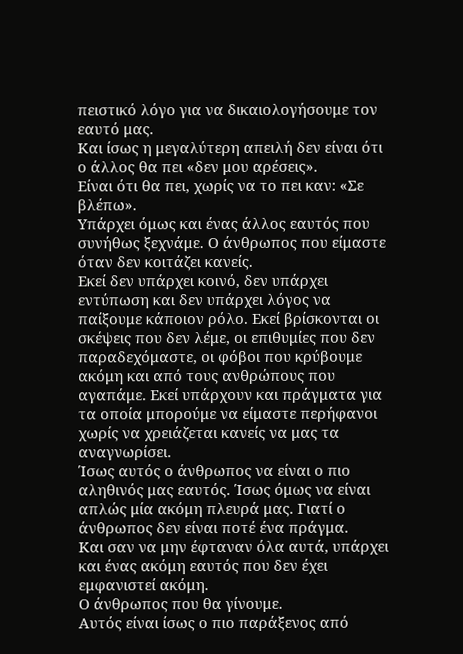πειστικό λόγο για να δικαιολογήσουμε τον εαυτό μας.
Και ίσως η μεγαλύτερη απειλή δεν είναι ότι ο άλλος θα πει «δεν μου αρέσεις».
Είναι ότι θα πει, χωρίς να το πει καν: «Σε βλέπω».
Υπάρχει όμως και ένας άλλος εαυτός που συνήθως ξεχνάμε. Ο άνθρωπος που είμαστε όταν δεν κοιτάζει κανείς.
Εκεί δεν υπάρχει κοινό, δεν υπάρχει εντύπωση και δεν υπάρχει λόγος να παίξουμε κάποιον ρόλο. Εκεί βρίσκονται οι σκέψεις που δεν λέμε, οι επιθυμίες που δεν παραδεχόμαστε, οι φόβοι που κρύβουμε ακόμη και από τους ανθρώπους που αγαπάμε. Εκεί υπάρχουν και πράγματα για τα οποία μπορούμε να είμαστε περήφανοι χωρίς να χρειάζεται κανείς να μας τα αναγνωρίσει.
Ίσως αυτός ο άνθρωπος να είναι ο πιο αληθινός μας εαυτός. Ίσως όμως να είναι απλώς μία ακόμη πλευρά μας. Γιατί ο άνθρωπος δεν είναι ποτέ ένα πράγμα.
Και σαν να μην έφταναν όλα αυτά, υπάρχει και ένας ακόμη εαυτός που δεν έχει εμφανιστεί ακόμη.
Ο άνθρωπος που θα γίνουμε.
Αυτός είναι ίσως ο πιο παράξενος από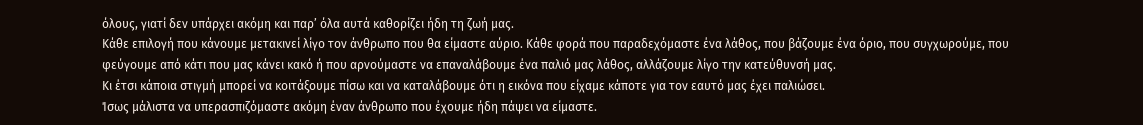όλους, γιατί δεν υπάρχει ακόμη και παρ’ όλα αυτά καθορίζει ήδη τη ζωή μας.
Κάθε επιλογή που κάνουμε μετακινεί λίγο τον άνθρωπο που θα είμαστε αύριο. Κάθε φορά που παραδεχόμαστε ένα λάθος, που βάζουμε ένα όριο, που συγχωρούμε, που φεύγουμε από κάτι που μας κάνει κακό ή που αρνούμαστε να επαναλάβουμε ένα παλιό μας λάθος, αλλάζουμε λίγο την κατεύθυνσή μας.
Κι έτσι κάποια στιγμή μπορεί να κοιτάξουμε πίσω και να καταλάβουμε ότι η εικόνα που είχαμε κάποτε για τον εαυτό μας έχει παλιώσει.
Ίσως μάλιστα να υπερασπιζόμαστε ακόμη έναν άνθρωπο που έχουμε ήδη πάψει να είμαστε.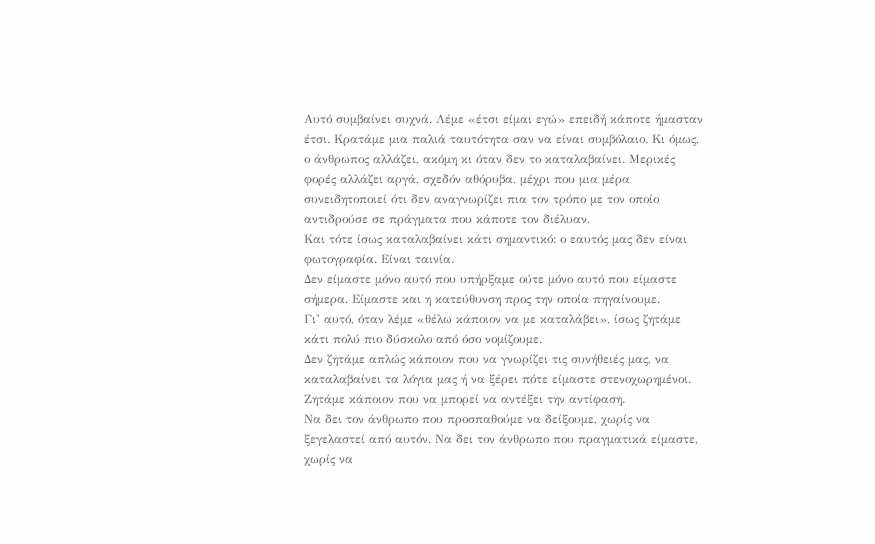Αυτό συμβαίνει συχνά. Λέμε «έτσι είμαι εγώ» επειδή κάποτε ήμασταν έτσι. Κρατάμε μια παλιά ταυτότητα σαν να είναι συμβόλαιο. Κι όμως, ο άνθρωπος αλλάζει, ακόμη κι όταν δεν το καταλαβαίνει. Μερικές φορές αλλάζει αργά, σχεδόν αθόρυβα, μέχρι που μια μέρα συνειδητοποιεί ότι δεν αναγνωρίζει πια τον τρόπο με τον οποίο αντιδρούσε σε πράγματα που κάποτε τον διέλυαν.
Και τότε ίσως καταλαβαίνει κάτι σημαντικό: ο εαυτός μας δεν είναι φωτογραφία. Είναι ταινία.
Δεν είμαστε μόνο αυτό που υπήρξαμε ούτε μόνο αυτό που είμαστε σήμερα. Είμαστε και η κατεύθυνση προς την οποία πηγαίνουμε.
Γι’ αυτό, όταν λέμε «θέλω κάποιον να με καταλάβει», ίσως ζητάμε κάτι πολύ πιο δύσκολο από όσο νομίζουμε.
Δεν ζητάμε απλώς κάποιον που να γνωρίζει τις συνήθειές μας, να καταλαβαίνει τα λόγια μας ή να ξέρει πότε είμαστε στενοχωρημένοι.
Ζητάμε κάποιον που να μπορεί να αντέξει την αντίφαση.
Να δει τον άνθρωπο που προσπαθούμε να δείξουμε, χωρίς να ξεγελαστεί από αυτόν. Να δει τον άνθρωπο που πραγματικά είμαστε, χωρίς να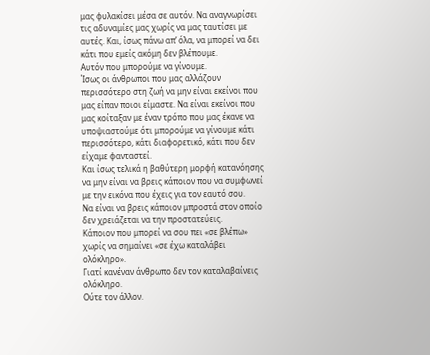μας φυλακίσει μέσα σε αυτόν. Να αναγνωρίσει τις αδυναμίες μας χωρίς να μας ταυτίσει με αυτές. Και, ίσως πάνω απ’ όλα, να μπορεί να δει κάτι που εμείς ακόμη δεν βλέπουμε.
Αυτόν που μπορούμε να γίνουμε.
Ίσως οι άνθρωποι που μας αλλάζουν περισσότερο στη ζωή να μην είναι εκείνοι που μας είπαν ποιοι είμαστε. Να είναι εκείνοι που μας κοίταξαν με έναν τρόπο που μας έκανε να υποψιαστούμε ότι μπορούμε να γίνουμε κάτι περισσότερο, κάτι διαφορετικό, κάτι που δεν είχαμε φανταστεί.
Και ίσως τελικά η βαθύτερη μορφή κατανόησης να μην είναι να βρεις κάποιον που να συμφωνεί με την εικόνα που έχεις για τον εαυτό σου.
Να είναι να βρεις κάποιον μπροστά στον οποίο δεν χρειάζεται να την προστατεύεις.
Κάποιον που μπορεί να σου πει «σε βλέπω» χωρίς να σημαίνει «σε έχω καταλάβει ολόκληρο».
Γιατί κανέναν άνθρωπο δεν τον καταλαβαίνεις ολόκληρο.
Ούτε τον άλλον.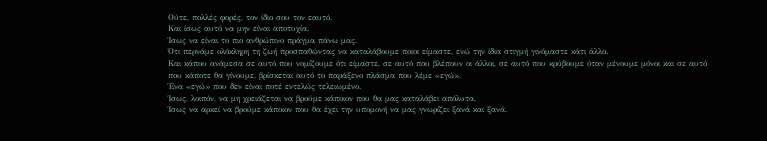Ούτε, πολλές φορές, τον ίδιο σου τον εαυτό.
Και ίσως αυτό να μην είναι αποτυχία.
Ίσως να είναι το πιο ανθρώπινο πράγμα πάνω μας.
Ότι περνάμε ολόκληρη τη ζωή προσπαθώντας να καταλάβουμε ποιοι είμαστε, ενώ την ίδια στιγμή γινόμαστε κάτι άλλο.
Και κάπου ανάμεσα σε αυτό που νομίζουμε ότι είμαστε, σε αυτό που βλέπουν οι άλλοι, σε αυτό που κρύβουμε όταν μένουμε μόνοι και σε αυτό που κάποτε θα γίνουμε, βρίσκεται αυτό το παράξενο πλάσμα που λέμε «εγώ».
Ένα «εγώ» που δεν είναι ποτέ εντελώς τελειωμένο.
Ίσως, λοιπόν, να μη χρειάζεται να βρούμε κάποιον που θα μας καταλάβει απόλυτα.
Ίσως να αρκεί να βρούμε κάποιον που θα έχει την υπομονή να μας γνωρίζει ξανά και ξανά.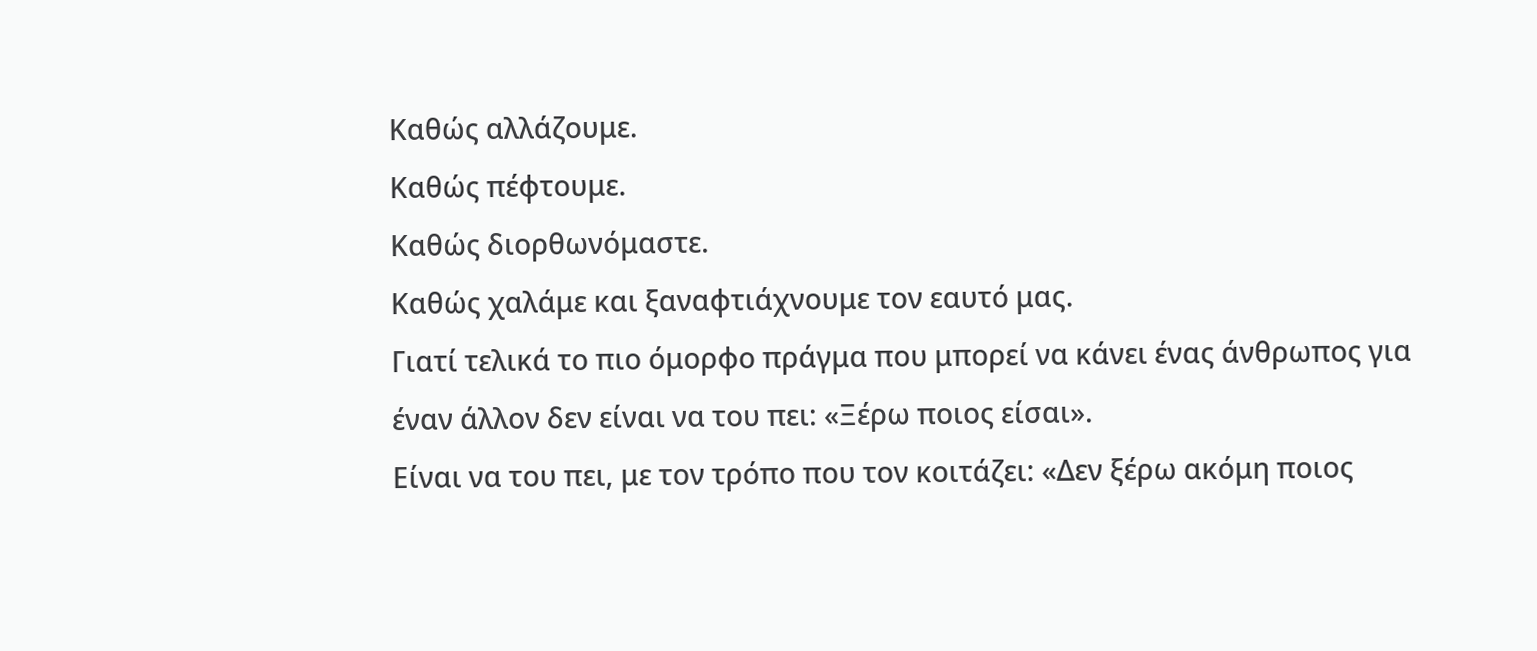Καθώς αλλάζουμε.
Καθώς πέφτουμε.
Καθώς διορθωνόμαστε.
Καθώς χαλάμε και ξαναφτιάχνουμε τον εαυτό μας.
Γιατί τελικά το πιο όμορφο πράγμα που μπορεί να κάνει ένας άνθρωπος για έναν άλλον δεν είναι να του πει: «Ξέρω ποιος είσαι».
Είναι να του πει, με τον τρόπο που τον κοιτάζει: «Δεν ξέρω ακόμη ποιος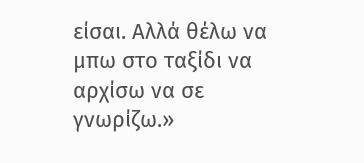είσαι. Αλλά θέλω να μπω στο ταξίδι να αρχίσω να σε γνωρίζω.»